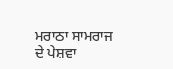ਮਰਾਠਾ ਸਾਮਰਾਜ ਦੇ ਪੇਸ਼ਵਾ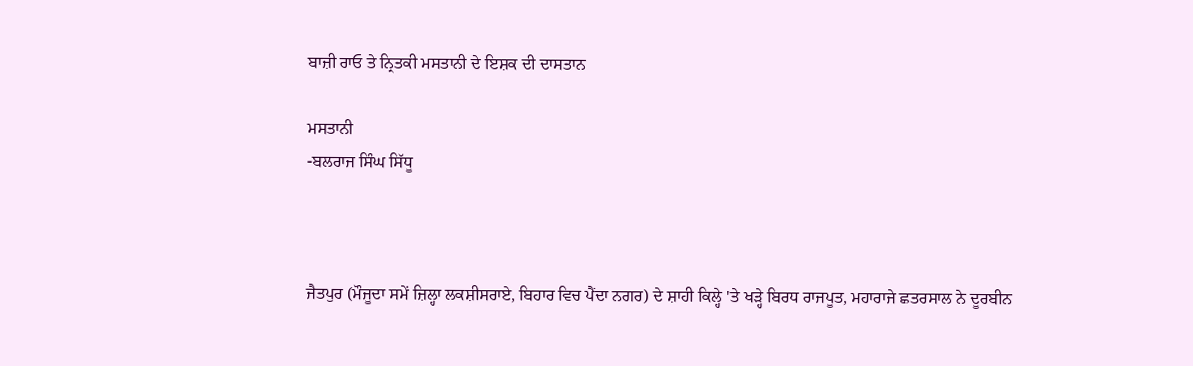ਬਾਜ਼ੀ ਰਾਓ ਤੇ ਨ੍ਰਿਤਕੀ ਮਸਤਾਨੀ ਦੇ ਇਸ਼ਕ ਦੀ ਦਾਸਤਾਨ

ਮਸਤਾਨੀ
-ਬਲਰਾਜ ਸਿੰਘ ਸਿੱਧੂ



ਜੈਤਪੁਰ (ਮੌਜੂਦਾ ਸਮੇਂ ਜ਼ਿਲ੍ਹਾ ਲਕਸ਼ੀਸਰਾਏ, ਬਿਹਾਰ ਵਿਚ ਪੈਂਦਾ ਨਗਰ) ਦੇ ਸ਼ਾਹੀ ਕਿਲ੍ਹੇ 'ਤੇ ਖੜ੍ਹੇ ਬਿਰਧ ਰਾਜਪੂਤ, ਮਹਾਰਾਜੇ ਛਤਰਸਾਲ ਨੇ ਦੂਰਬੀਨ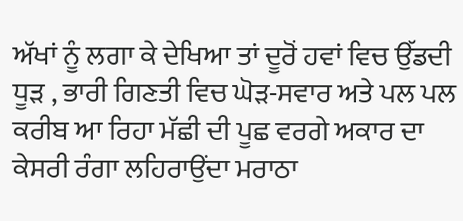ਅੱਖਾਂ ਨੂੰ ਲਗਾ ਕੇ ਦੇਖਿਆ ਤਾਂ ਦੂਰੋਂ ਹਵਾਂ ਵਿਚ ਉੱਡਦੀ ਧੂੜ , ਭਾਰੀ ਗਿਣਤੀ ਵਿਚ ਘੋੜ-ਸਵਾਰ ਅਤੇ ਪਲ ਪਲ ਕਰੀਬ ਆ ਰਿਹਾ ਮੱਛੀ ਦੀ ਪੂਛ ਵਰਗੇ ਅਕਾਰ ਦਾ ਕੇਸਰੀ ਰੰਗਾ ਲਹਿਰਾਉਂਦਾ ਮਰਾਠਾ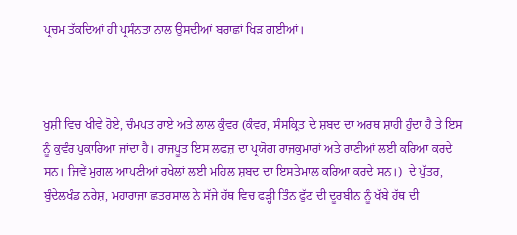ਪ੍ਰਚਮ ਤੱਕਦਿਆਂ ਹੀ ਪ੍ਰਸੰਨਤਾ ਨਾਲ ਉਸਦੀਆਂ ਬਰਾਛਾਂ ਖਿੜ ਗਈਆਂ।



ਖੁਸ਼ੀ ਵਿਚ ਖੀਵੇ ਹੋਏ, ਚੰਮਪਤ ਰਾਏ ਅਤੇ ਲਾਲ ਕੁੰਵਰ (ਕੰਵਰ, ਸੰਸਕ੍ਰਿਤ ਦੇ ਸ਼ਬਦ ਦਾ ਅਰਥ ਸ਼ਾਹੀ ਹੁੰਦਾ ਹੈ ਤੇ ਇਸ ਨੂੰ ਕੁਵੰਰ ਪੁਕਾਰਿਆ ਜਾਂਦਾ ਹੈ। ਰਾਜਪੂਤ ਇਸ ਲਫਜ਼ ਦਾ ਪ੍ਰਯੋਗ ਰਾਜਕੁਮਾਰਾਂ ਅਤੇ ਰਾਣੀਆਂ ਲਈ ਕਰਿਆ ਕਰਦੇ ਸਨ। ਜਿਵੇਂ ਮੁਗਲ ਆਪਣੀਆਂ ਰਖੇਲਾਂ ਲਈ ਮਹਿਲ ਸ਼ਬਦ ਦਾ ਇਸਤੇਮਾਲ ਕਰਿਆ ਕਰਦੇ ਸਨ।)  ਦੇ ਪੁੱਤਰ, ਬੁੰਦੇਲਖੰਡ ਨਰੇਸ਼, ਮਹਾਰਾਜਾ ਛਤਰਸਾਲ ਨੇ ਸੱਜੇ ਹੱਥ ਵਿਚ ਫੜ੍ਹੀ ਤਿੰਨ ਫੁੱਟ ਦੀ ਦੂਰਬੀਨ ਨੂੰ ਖੱਬੇ ਹੱਥ ਦੀ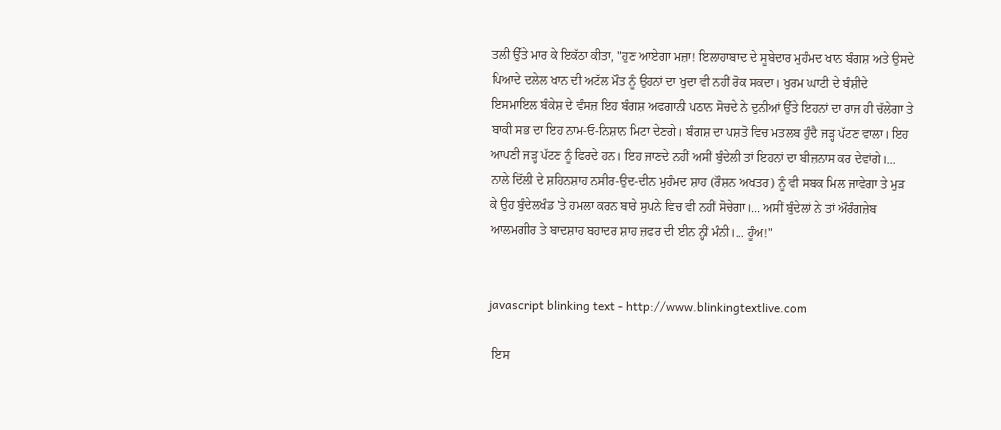ਤਲੀ ਉੱਤੇ ਮਾਰ ਕੇ ਇਕੱਠਾ ਕੀਤਾ, "ਹੁਣ ਆਏਗਾ ਮਜ਼ਾ! ਇਲਾਹਾਬਾਦ ਦੇ ਸੂਬੇਦਾਰ ਮੁਹੰਮਦ ਖਾਨ ਬੰਗਸ਼ ਅਤੇ ਉਸਦੇ ਪਿਆਦੇ ਦਲੇਲ ਖਾਨ ਦੀ ਅਟੱਲ ਮੌਤ ਨੂੰ ਉਹਨਾਂ ਦਾ ਖੁਦਾ ਵੀ ਨਹੀਂ ਰੋਕ ਸਕਦਾ। ਖੁਰਮ ਘਾਟੀ ਦੇ ਬੰਸ਼ੀਦੇ ਇਸਮਾਇਲ ਬੰਕੇਸ਼ ਦੇ ਵੰਸਜ਼ ਇਹ ਬੰਗਸ਼ ਅਫਗਾਨੀ ਪਠਾਨ ਸੋਚਦੇ ਨੇ ਦੁਨੀਆਂ ਉੱਤੇ ਇਹਨਾਂ ਦਾ ਰਾਜ ਹੀ ਚੱਲੇਗਾ ਤੇ ਬਾਕੀ ਸਭ ਦਾ ਇਹ ਨਾਮ-ਓ-ਨਿਸ਼ਾਨ ਮਿਟਾ ਦੇਣਗੇ। ਬੰਗਸ਼ ਦਾ ਪਸ਼ਤੋ ਵਿਚ ਮਤਲਬ ਹੁੰਦੈ ਜੜ੍ਹ ਪੱਟਣ ਵਾਲਾ। ਇਹ ਆਪਣੀ ਜੜ੍ਹ ਪੱਟਣ ਨੂੰ ਫਿਰਦੇ ਹਨ। ਇਹ ਜਾਣਦੇ ਨਹੀਂ ਅਸੀਂ ਬੁੰਦੇਲੀ ਤਾਂ ਇਹਨਾਂ ਦਾ ਬੀਜ਼ਨਾਸ ਕਰ ਦੇਵਾਂਗੇ।... ਨਾਲੇ ਦਿੱਲੀ ਦੇ ਸ਼ਹਿਨਸ਼ਾਹ ਨਸੀਰ-ਉਦ-ਦੀਨ ਮੁਹੰਮਦ ਸ਼ਾਹ (ਰੌਸ਼ਨ ਅਖਤਰ) ਨੂੰ ਵੀ ਸਬਕ ਮਿਲ ਜਾਵੇਗਾ ਤੇ ਮੁੜ ਕੇ ਉਹ ਬੁੰਦੇਲਖੰਡ 'ਤੇ ਹਮਲਾ ਕਰਨ ਬਾਰੇ ਸੁਪਨੇ ਵਿਚ ਵੀ ਨਹੀਂ ਸੋਚੇਗਾ।... ਅਸੀਂ ਬੁੰਦੇਲਾਂ ਨੇ ਤਾਂ ਔਰੰਗਜ਼ੇਬ ਆਲਮਗੀਰ ਤੇ ਬਾਦਸ਼ਾਹ ਬਹਾਦਰ ਸ਼ਾਹ ਜ਼ਫਰ ਦੀ ਈਨ ਨ੍ਹੀਂ ਮੰਨੀ।... ਹੂੰਅ!"


javascript blinking text - http://www.blinkingtextlive.com

 ਇਸ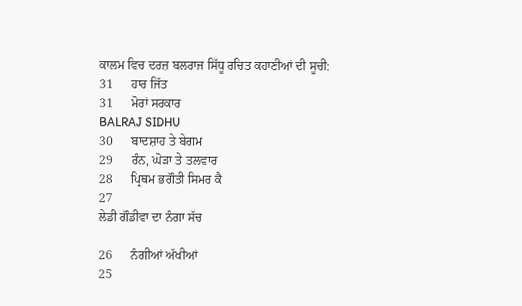ਕਾਲਮ ਵਿਚ ਦਰਜ਼ ਬਲਰਾਜ ਸਿੱਧੂ ਰਚਿਤ ਕਹਾਣੀਆਂ ਦੀ ਸੂਚੀ:
31      ਹਾਰ ਜਿੱਤ
31      ਮੋਰਾਂ ਸਰਕਾਰ
BALRAJ SIDHU
30      ਬਾਦਸ਼ਾਹ ਤੇ ਬੇਗਮ
29      ਰੰਨ, ਘੋੜਾ ਤੇ ਤਲਵਾਰ
28      ਪ੍ਰਿਥਮ ਭਗੌਤੀ ਸਿਮਰ ਕੈ
27
ਲੇਡੀ ਗੌਡੀਵਾ ਦਾ ਨੰਗਾ ਸੱਚ

26      ਨੰਗੀਆਂ ਅੱਖੀਆਂ
25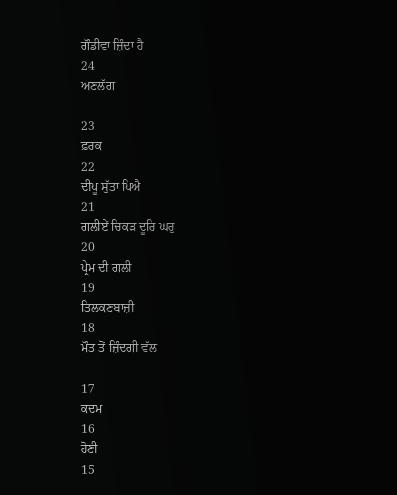ਗੌਡੀਵਾ ਜ਼ਿੰਦਾ ਹੈ
24
ਅਣਲੱਗ

23
ਫ਼ਰਕ
22
ਦੀਪੂ ਸੁੱਤਾ ਪਿਐ
21
ਗਲੀਏਂ ਚਿਕੜ ਦੂਰਿ ਘਰੁ
20
ਪ੍ਰੇਮ ਦੀ ਗਲੀ
19
ਤਿਲਕਣਬਾਜ਼ੀ
18
ਮੌਤ ਤੋਂ ਜ਼ਿੰਦਗੀ ਵੱਲ

17
ਕਦਮ
16
ਹੋਣੀ
15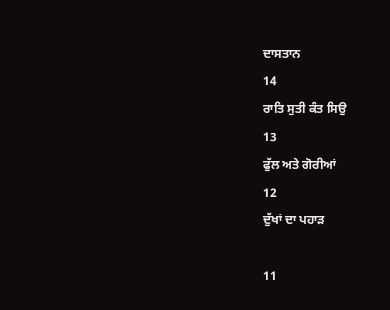ਦਾਸਤਾਨ
14
ਰਾਤਿ ਸੁਤੀ ਕੰਤ ਸਿਉ
13
ਫੁੱਲ ਅਤੇ ਗੋਰੀਆਂ
12
ਦੁੱਖਾਂ ਦਾ ਪਹਾੜ

11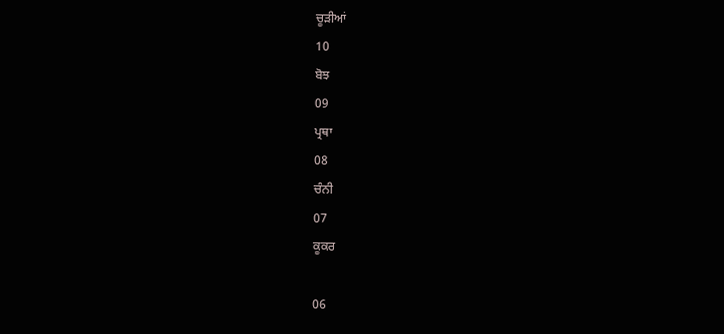ਚੂੜੀਆਂ
10
ਬੋਝ
09
ਪ੍ਰਥਾ
08
ਚੰਨੀ
07
ਕੂਕਰ

06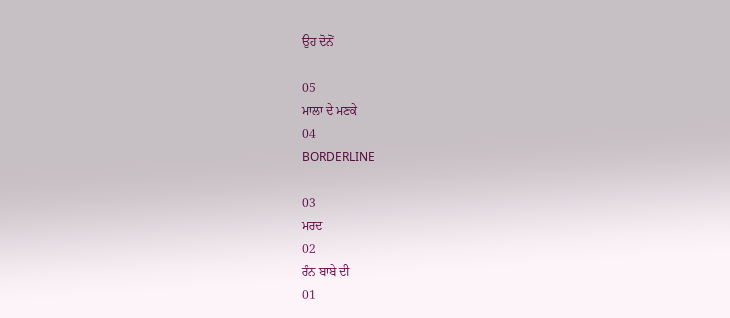ਉਹ ਦੋਨੋਂ

05
ਮਾਲਾ ਦੇ ਮਣਕੇ
04
BORDERLINE

03
ਮਰਦ
02
ਰੰਨ ਬਾਬੇ ਦੀ
01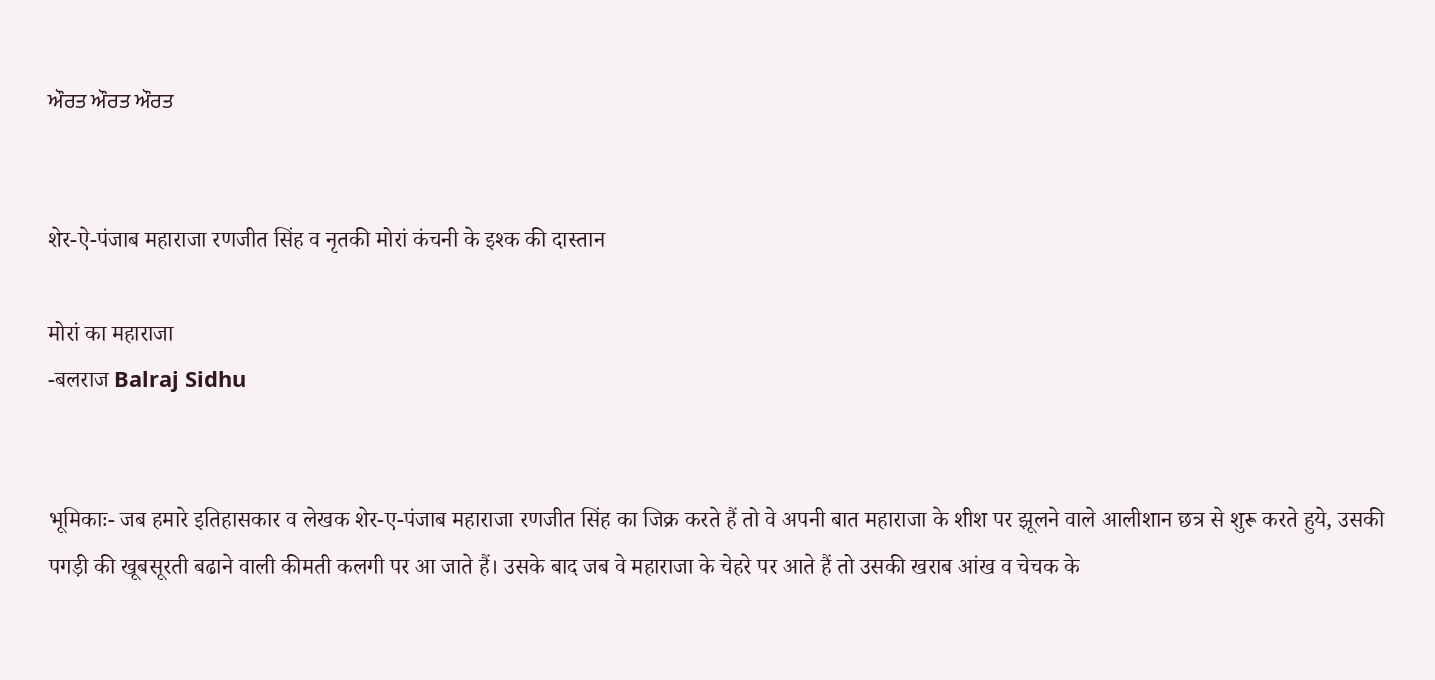ਔਰਤ ਔਰਤ ਔਰਤ


शेर-ऐ-पंजाब महाराजा रणजीत सिंह व नृतकी मोरां कंचनी के इश्क की दास्तान

मोरां का महाराजा
-बलराज Balraj Sidhu


भूमिकाः- जब हमारे इतिहासकार व लेखक शेर-ए-पंजाब महाराजा रणजीत सिंह का जिक्र करते हैं तो वे अपनी बात महाराजा के शीश पर झूलने वाले आलीशान छत्र से शुरू करते हुये, उसकी पगड़ी की खूबसूरती बढाने वाली कीमती कलगी पर आ जाते हैं। उसके बाद जब वे महाराजा के चेहरे पर आते हैं तो उसकी खराब आंख व चेचक के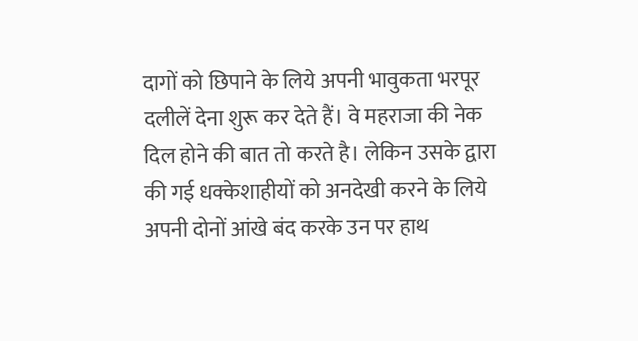दागों को छिपाने के लिये अपनी भावुकता भरपूर दलीलें देना शुरू कर देते हैं। वे महराजा की नेक दिल होने की बात तो करते है। लेकिन उसके द्वारा की गई धक्केशाहीयों को अनदेखी करने के लिये अपनी दोनों आंखे बंद करके उन पर हाथ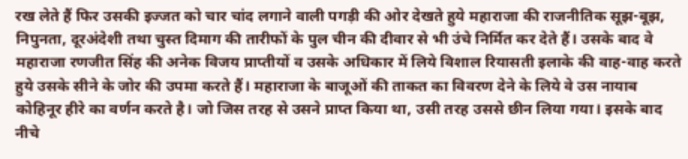रख लेते हैं फिर उसकी इज्जत को चार चांद लगाने वाली पगड़ी की ओर देखते हुये महाराजा की राजनीतिक सूझ-बूझ, निपुनता, दूरअंदेशी तथा चुस्त दिमाग की तारीफों के पुल चीन की दीवार से भी उंचे निर्मित कर देते हैं। उसके बाद वे महाराजा रणजीत सिंह की अनेक विजय प्राप्तीयों व उसके अधिकार में लिये विशाल रियासती इलाके की वाह-वाह करते हुये उसके सीने के जोर की उपमा करते हैं। महाराजा के बाजूओं की ताकत का विवरण देने के लिये वे उस नायाब कोहिनूर हीरे का वर्णन करते है। जो जिस तरह से उसने प्राप्त किया था, उसी तरह उससे छीन लिया गया। इसके बाद नीचे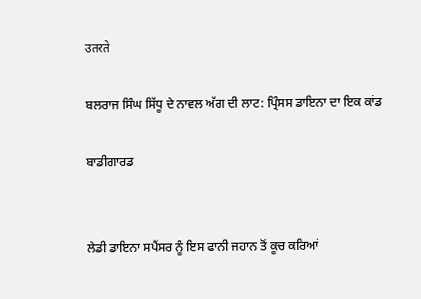उतरते

ਬਲਰਾਜ ਸਿੰਘ ਸਿੱਧੂ ਦੇ ਨਾਵਲ ਅੱਗ ਦੀ ਲਾਟ: ਪ੍ਰਿੰਸਸ ਡਾਇਨਾ ਦਾ ਇਕ ਕਾਂਡ

ਬਾਡੀਗਾਰਡ


ਲੇਡੀ ਡਾਇਨਾ ਸਪੈਂਸਰ ਨੂੰ ਇਸ ਫਾਨੀ ਜਹਾਨ ਤੋਂ ਕੂਚ ਕਰਿਆਂ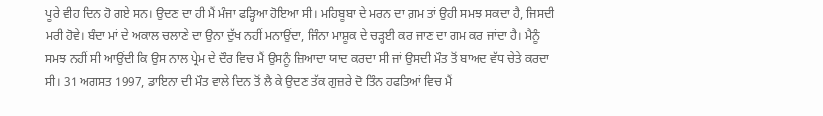ਪੂਰੇ ਵੀਹ ਦਿਨ ਹੋ ਗਏ ਸਨ। ਉਦਣ ਦਾ ਹੀ ਮੈਂ ਮੰਜਾ ਫੜ੍ਹਿਆ ਹੋਇਆ ਸੀ। ਮਹਿਬੂਬਾ ਦੇ ਮਰਨ ਦਾ ਗ਼ਮ ਤਾਂ ਉਹੀ ਸਮਝ ਸਕਦਾ ਹੈ, ਜਿਸਦੀ ਮਰੀ ਹੋਵੇ। ਬੰਦਾ ਮਾਂ ਦੇ ਅਕਾਲ ਚਲਾਣੇ ਦਾ ਉਨਾ ਦੁੱਖ ਨਹੀਂ ਮਨਾਉਂਦਾ, ਜਿੰਨਾ ਮਾਸ਼ੂਕ ਦੇ ਚੜ੍ਹਈ ਕਰ ਜਾਣ ਦਾ ਗਮ ਕਰ ਜਾਂਦਾ ਹੈ। ਮੈਨੂੰ ਸਮਝ ਨਹੀਂ ਸੀ ਆਉਂਦੀ ਕਿ ਉਸ ਨਾਲ ਪ੍ਰੇਮ ਦੇ ਦੌਰ ਵਿਚ ਮੈਂ ਉਸਨੂੰ ਜ਼ਿਆਦਾ ਯਾਦ ਕਰਦਾ ਸੀ ਜਾਂ ਉਸਦੀ ਮੌਤ ਤੋਂ ਬਾਅਦ ਵੱਧ ਚੇਤੇ ਕਰਦਾ ਸੀ। 31 ਅਗਸਤ 1997, ਡਾਇਨਾ ਦੀ ਮੌਤ ਵਾਲੇ ਦਿਨ ਤੋਂ ਲੈ ਕੇ ਉਦਣ ਤੱਕ ਗੁਜ਼ਰੇ ਦੋ ਤਿੰਨ ਹਫਤਿਆਂ ਵਿਚ ਮੈਂ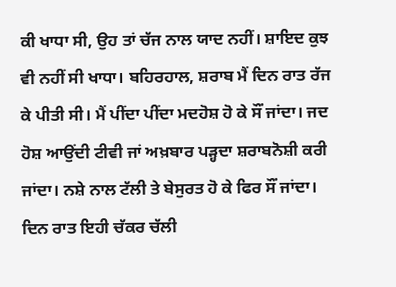ਕੀ ਖਾਧਾ ਸੀ, ਉਹ ਤਾਂ ਚੱਜ ਨਾਲ ਯਾਦ ਨਹੀਂ। ਸ਼ਾਇਦ ਕੁਝ ਵੀ ਨਹੀਂ ਸੀ ਖਾਧਾ। ਬਹਿਰਹਾਲ, ਸ਼ਰਾਬ ਮੈਂ ਦਿਨ ਰਾਤ ਰੱਜ ਕੇ ਪੀਤੀ ਸੀ। ਮੈਂ ਪੀਂਦਾ ਪੀਂਦਾ ਮਦਹੋਸ਼ ਹੋ ਕੇ ਸੌਂ ਜਾਂਦਾ। ਜਦ ਹੋਸ਼ ਆਉਂਦੀ ਟੀਵੀ ਜਾਂ ਅਖ਼ਬਾਰ ਪੜ੍ਹਦਾ ਸ਼ਰਾਬਨੋਸ਼ੀ ਕਰੀ ਜਾਂਦਾ। ਨਸ਼ੇ ਨਾਲ ਟੱਲੀ ਤੇ ਬੇਸੁਰਤ ਹੋ ਕੇ ਫਿਰ ਸੌਂ ਜਾਂਦਾ। ਦਿਨ ਰਾਤ ਇਹੀ ਚੱਕਰ ਚੱਲੀ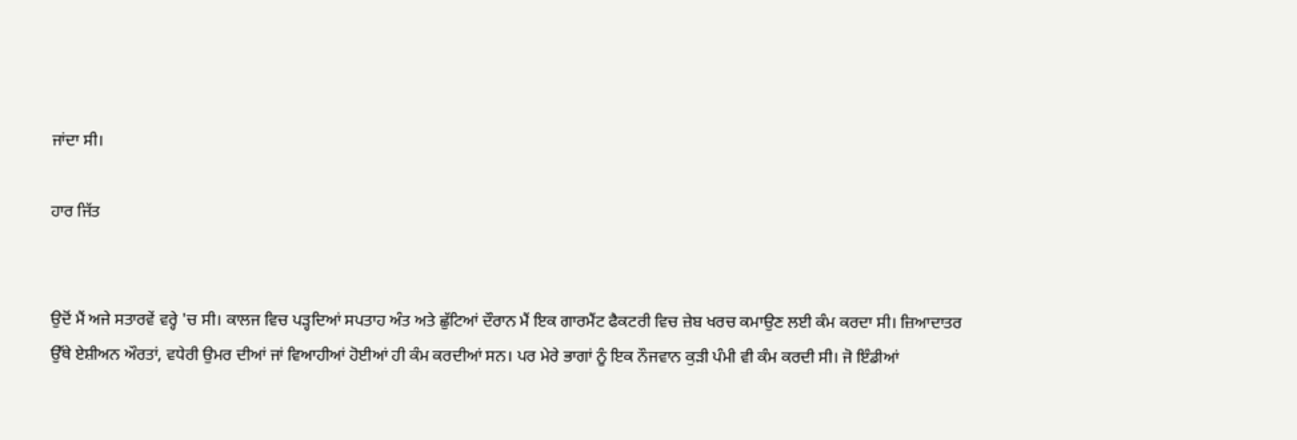ਜਾਂਦਾ ਸੀ।

ਹਾਰ ਜਿੱਤ


ਉਦੋਂ ਮੈਂ ਅਜੇ ਸਤਾਰਵੇਂ ਵਰ੍ਹੇ 'ਚ ਸੀ। ਕਾਲਜ ਵਿਚ ਪੜ੍ਹਦਿਆਂ ਸਪਤਾਹ ਅੰਤ ਅਤੇ ਛੁੱਟਿਆਂ ਦੌਰਾਨ ਮੈਂ ਇਕ ਗਾਰਮੈਂਟ ਫੈਕਟਰੀ ਵਿਚ ਜ਼ੇਬ ਖਰਚ ਕਮਾਉਣ ਲਈ ਕੰਮ ਕਰਦਾ ਸੀ। ਜ਼ਿਆਦਾਤਰ ਉੱਥੇ ਏਸ਼ੀਅਨ ਔਰਤਾਂ, ਵਧੇਰੀ ਉਮਰ ਦੀਆਂ ਜਾਂ ਵਿਆਹੀਆਂ ਹੋਈਆਂ ਹੀ ਕੰਮ ਕਰਦੀਆਂ ਸਨ। ਪਰ ਮੇਰੇ ਭਾਗਾਂ ਨੂੰ ਇਕ ਨੌਜਵਾਨ ਕੁੜੀ ਪੰਮੀ ਵੀ ਕੰਮ ਕਰਦੀ ਸੀ। ਜੋ ਇੰਡੀਆਂ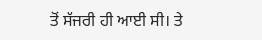ਤੋਂ ਸੱਜਰੀ ਹੀ ਆਈ ਸੀ। ਤੇ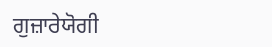ਗੁਜ਼ਾਰੇਯੋਗੀ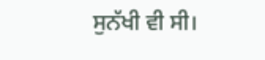ਸੁਨੱਖੀ ਵੀ ਸੀ।